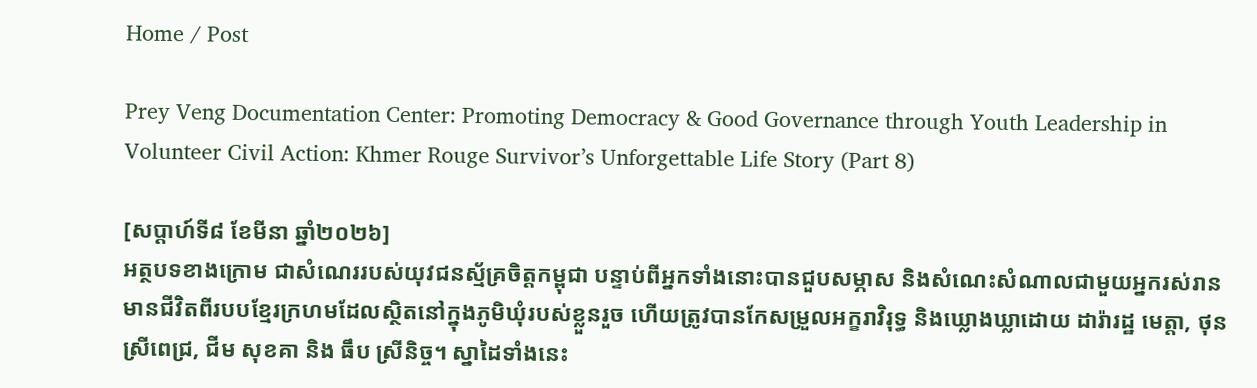Home / Post

Prey Veng Documentation Center: Promoting Democracy & Good Governance through Youth Leadership in Volunteer Civil Action: Khmer Rouge Survivor’s Unforgettable Life Story (Part 8)

[សប្តាហ៍ទី៨ ខែមីនា ឆ្នាំ២០២៦]
អត្ថបទខាងក្រោម ជាសំណេររបស់យុវជនស្ម័គ្រចិត្តកម្ពុជា បន្ទាប់ពីអ្នកទាំងនោះបានជួបសម្ភាស និងសំណេះសំណាលជាមួយអ្នករស់រានមានជីវិតពីរបបខ្មែរក្រហមដែលស្ថិតនៅក្នុងភូមិឃុំរបស់ខ្លួនរួច ហើយត្រូវបានកែសម្រួលអក្ខរាវិរុទ្ធ និងឃ្លោងឃ្លាដោយ ដារ៉ារដ្ឋ មេត្តា, ថុន ស្រីពេជ្រ, ជីម សុខគា និង ធឹប ស្រីនិច្ច។ ស្នាដៃទាំងនេះ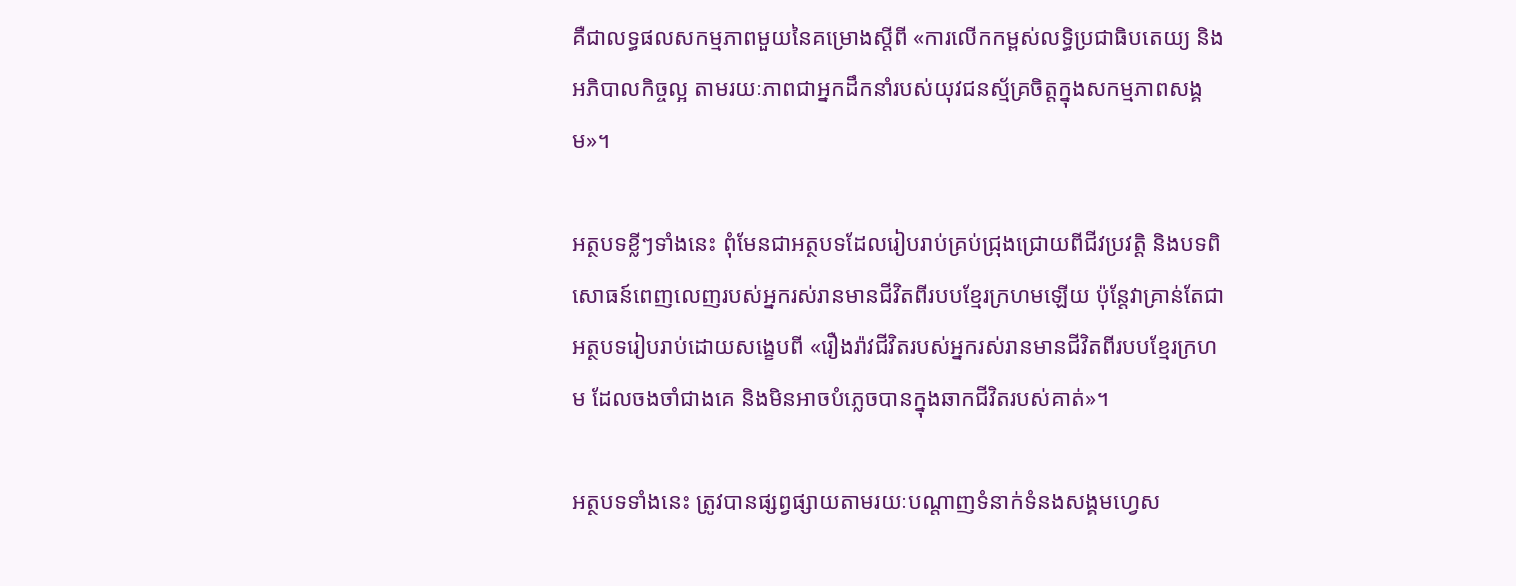គឺជាលទ្ធផលសកម្មភាពមួយនៃគម្រោងស្តីពី «ការលើកកម្ពស់លទ្ធិប្រជាធិបតេយ្យ និងអភិបាលកិច្ចល្អ តាមរយៈភាពជាអ្នកដឹកនាំរបស់យុវជនស្ម័គ្រចិត្តក្នុងសកម្មភាពសង្គម»។

អត្ថបទខ្លីៗទាំងនេះ ពុំមែនជាអត្ថបទដែលរៀបរាប់គ្រប់ជ្រុងជ្រោយពីជីវប្រវត្តិ និងបទពិសោធន៍ពេញលេញរបស់អ្នករស់រានមានជីវិតពីរបបខ្មែរក្រហមឡើយ ប៉ុន្តែវាគ្រាន់តែជាអត្ថបទរៀបរាប់ដោយសង្ខេបពី «រឿងរ៉ាវជីវិតរបស់អ្នករស់រានមានជីវិតពីរបបខ្មែរក្រហម ដែលចងចាំជាងគេ និងមិនអាចបំភ្លេចបានក្នុងឆាកជីវិតរបស់គាត់»។

អត្ថបទទាំងនេះ ត្រូវបានផ្សព្វផ្សាយតាមរយៈបណ្តាញទំនាក់ទំនងសង្គមហ្វេស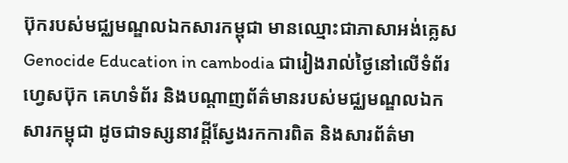ប៊ុករបស់មជ្ឈមណ្ឌលឯកសារកម្ពុជា មានឈ្មោះជាភាសាអង់គ្លេស Genocide Education in cambodia ជារៀងរាល់ថ្ងៃនៅលើទំព័រហ្វេសប៊ុក គេហទំព័រ និងបណ្តាញព័ត៌មានរបស់មជ្ឈមណ្ឌលឯកសារកម្ពុជា ដូចជាទស្សនាវដ្តីស្វែងរកការពិត និងសារព័ត៌មា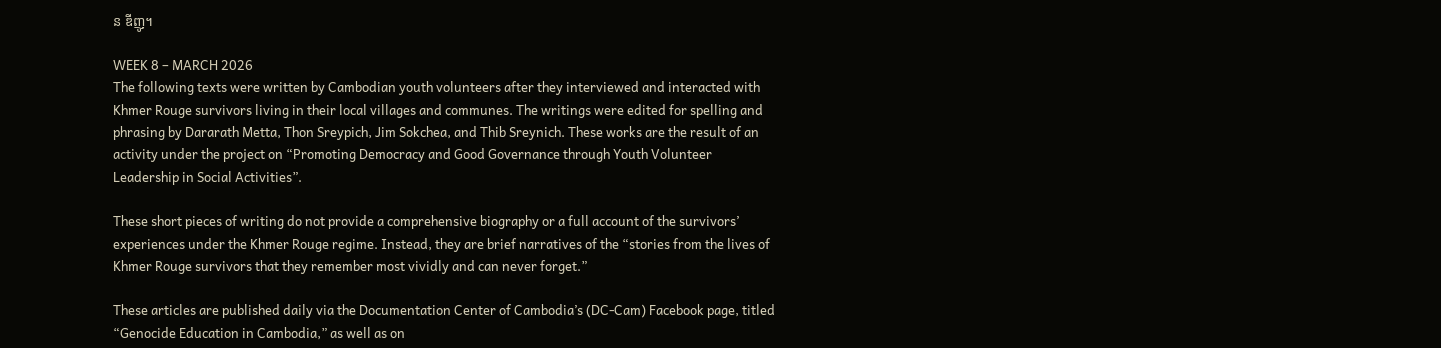ន ឌីញូ។

WEEK 8 – MARCH 2026
The following texts were written by Cambodian youth volunteers after they interviewed and interacted with Khmer Rouge survivors living in their local villages and communes. The writings were edited for spelling and phrasing by Dararath Metta, Thon Sreypich, Jim Sokchea, and Thib Sreynich. These works are the result of an activity under the project on “Promoting Democracy and Good Governance through Youth Volunteer Leadership in Social Activities”.

These short pieces of writing do not provide a comprehensive biography or a full account of the survivors’ experiences under the Khmer Rouge regime. Instead, they are brief narratives of the “stories from the lives of Khmer Rouge survivors that they remember most vividly and can never forget.”

These articles are published daily via the Documentation Center of Cambodia’s (DC-Cam) Facebook page, titled “Genocide Education in Cambodia,” as well as on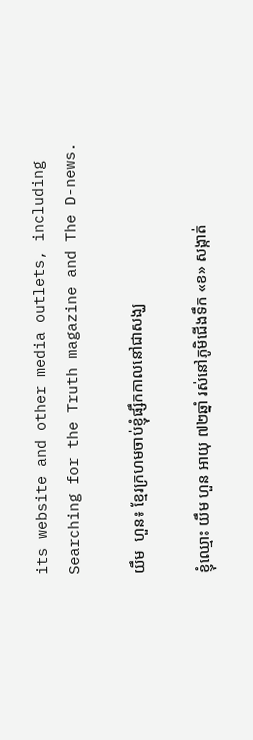its website and other media outlets, including Searching for the Truth magazine and The D-news.

យឹម  ហួន៖ ខ្មែរក្រហមចាប់ខ្ញុំផ្សឹកកាលនៅជាសង្ឃ

ខ្ញុំឈ្មោះ យឹម ហួន អាយុ ៧២ឆ្នាំ រស់នៅភូមិជើងទឹក «ខ» សង្កាត់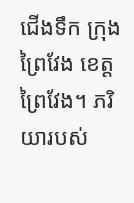ជើងទឹក ក្រុងព្រៃវែង ខេត្តព្រៃវែង។ ភរិយារបស់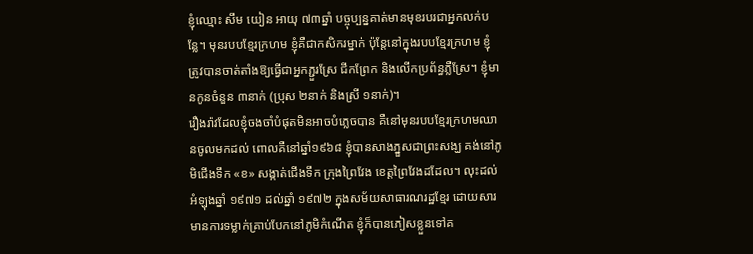ខ្ញុំឈ្មោះ សឹម យៀន អាយុ ៧៣ឆ្នាំ បច្ចុប្បន្នគាត់មានមុខរបរជាអ្នកលក់បន្លែ។ មុនរបបខ្មែរក្រហម ខ្ញុំគឺជាកសិករម្នាក់ ប៉ុន្តែនៅក្នុងរបបខ្មែរក្រហម ខ្ញុំត្រូវបានចាត់តាំងឱ្យធ្វើជាអ្នកភ្ជួរស្រែ ជីកព្រែក និងលើកប្រព័ន្ធភ្លឺស្រែ។ ខ្ញុំមានកូនចំនួន ៣នាក់ (ប្រុស ២នាក់ និងស្រី ១នាក់)។
រឿងរ៉ាវដែលខ្ញុំចងចាំបំផុតមិនអាចបំភ្លេចបាន គឺនៅមុនរបបខ្មែរក្រហមឈានចូលមកដល់ ពោលគឺនៅឆ្នាំ១៩៦៨ ខ្ញុំបានសាងភ្នួសជាព្រះសង្ឃ គង់នៅភូមិជើងទឹក «ខ» សង្កាត់ជើងទឹក ក្រុងព្រៃវែង ខេត្តព្រៃវែងដដែល។ លុះដល់អំឡុងឆ្នាំ ១៩៧១ ដល់ឆ្នាំ ១៩៧២ ក្នុងសម័យសាធារណរដ្ឋខ្មែរ ដោយសារមានការទម្លាក់គ្រាប់បែកនៅភូមិកំណើត ខ្ញុំក៏បានភៀសខ្លួនទៅគ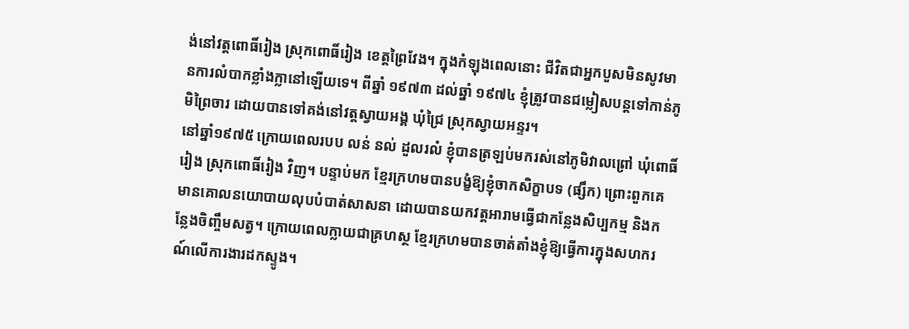ង់នៅវត្តពោធិ៍រៀង ស្រុកពោធិ៍រៀង ខេត្តព្រៃវែង។ ក្នុងកំឡុងពេលនោះ ជីវិតជាអ្នកបួសមិនសូវមានការលំបាកខ្លាំងក្លានៅឡើយទេ។ ពីឆ្នាំ ១៩៧៣ ដល់ឆ្នាំ ១៩៧៤ ខ្ញុំត្រូវបានជម្លៀសបន្តទៅកាន់ភូមិព្រៃចារ ដោយបានទៅគង់នៅវត្តស្វាយអង្គ ឃុំជ្រៃ ស្រុកស្វាយអន្ទរ។
នៅឆ្នាំ១៩៧៥ ក្រោយពេលរបប លន់ នល់ ដួលរលំ ខ្ញុំបានត្រឡប់មករស់នៅភូមិវាលព្រៅ ឃុំពោធិ៍រៀង ស្រុកពោធិ៍រៀង វិញ។ បន្ទាប់មក ខ្មែរក្រហមបានបង្ខំឱ្យខ្ញុំចាកសិក្ខាបទ (ផ្សឹក) ព្រោះពួកគេមានគោលនយោបាយលុបបំបាត់សាសនា ដោយបានយកវត្តអារាមធ្វើជាកន្លែងសិប្បកម្ម និងកន្លែងចិញ្ចឹមសត្វ។ ក្រោយពេលក្លាយជាគ្រហស្ថ ខ្មែរក្រហមបានចាត់តាំងខ្ញុំឱ្យធ្វើការក្នុងសហករណ៍លើការងារដកស្ទូង។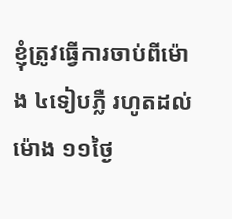ខ្ញុំត្រូវធ្វើការចាប់ពីម៉ោង ៤ទៀបភ្លឺ រហូតដល់ម៉ោង ១១ថ្ងៃ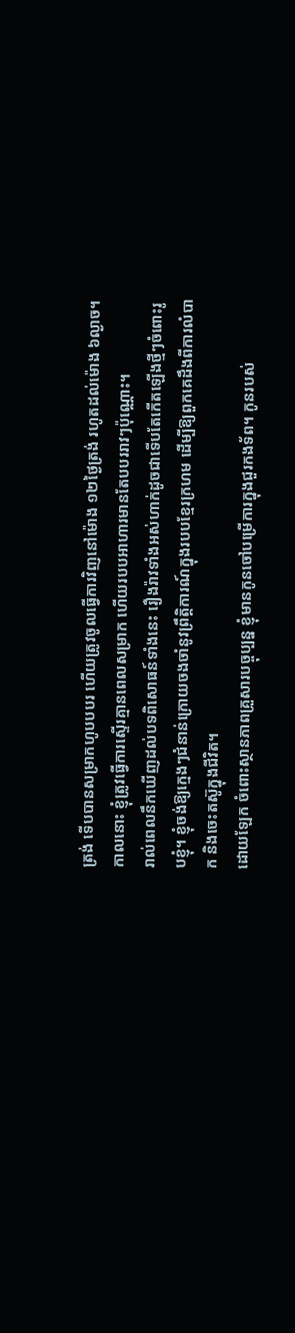ត្រង់ ទើបបានសម្រាកហូបបបរ ហើយត្រូវចូលធ្វើការវិញនៅម៉ោង ១២ថ្ងៃត្រង់ រហូតដល់ម៉ោង ៦ល្ងាច។ កាលនោះ ខ្ញុំត្រូវធ្វើការស្ទើរគ្មានពេលសម្រាក ហើយរបបអាហារមានតែបបររាវៗប៉ុណ្ណោះ។
រាល់ពេលនឹកឃើញដល់បទពិសោធន៍ទាំងនេះ រឿងរ៉ាវទាំងអស់ហាក់ដូចជាទើបតែកើតឡើងថ្មីៗចំពោះរូបខ្ញុំ។ ខ្ញុំចង់ឱ្យក្មេងៗជំនាន់ក្រោយចងចាំនូវព្រឹត្តិការណ៍ក្នុងរបបខ្មែរក្រហម ដើម្បីឱ្យពួកគេដឹងពីការលំបាក និងចេះតស៊ូក្នុងជីវិត។
ដោយឡែក ចំពោះស្ថានភាពគ្រួសារបច្ចុប្បន្ន ខ្ញុំមានកូនចៅបម្រើការក្នុងជួរកងទ័ព។ កូនរបស់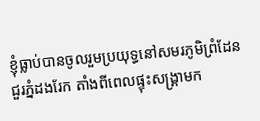ខ្ញុំធ្លាប់បានចូលរួមប្រយុទ្ធនៅសមរភូមិព្រំដែនជួរភ្នំដងរែក តាំងពីពេលផ្ទុះសង្គ្រាមក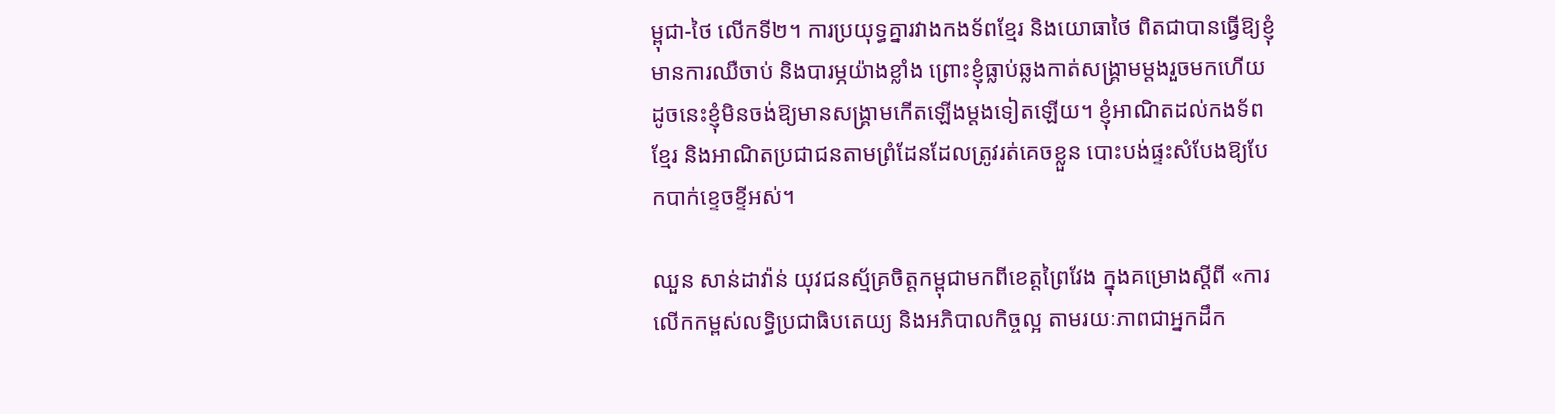ម្ពុជា-ថៃ លើកទី២។ ការប្រយុទ្ធគ្នារវាងកងទ័ពខ្មែរ និងយោធាថៃ ពិតជាបានធ្វើឱ្យខ្ញុំមានការឈឺចាប់ និងបារម្ភយ៉ាងខ្លាំង ព្រោះខ្ញុំធ្លាប់ឆ្លងកាត់សង្គ្រាមម្តងរួចមកហើយ ដូចនេះខ្ញុំមិនចង់ឱ្យមានសង្គ្រាមកើតឡើងម្តងទៀតឡើយ។ ខ្ញុំអាណិតដល់កងទ័ពខ្មែរ និងអាណិតប្រជាជនតាមព្រំដែនដែលត្រូវរត់គេចខ្លួន បោះបង់ផ្ទះសំបែងឱ្យបែកបាក់ខ្ទេចខ្ទីអស់។

ឈួន សាន់ដាវ៉ាន់ យុវជនស្ម័គ្រចិត្តកម្ពុជាមកពីខេត្តព្រៃវែង ក្នុងគម្រោងស្តីពី «ការលើកកម្ពស់លទ្ធិប្រជាធិបតេយ្យ និងអភិបាលកិច្ចល្អ តាមរយៈភាពជាអ្នកដឹក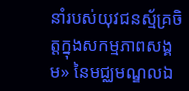នាំរបស់យុវជនស្ម័គ្រចិត្តក្នុងសកម្មភាពសង្គម» នៃមជ្ឈមណ្ឌលឯ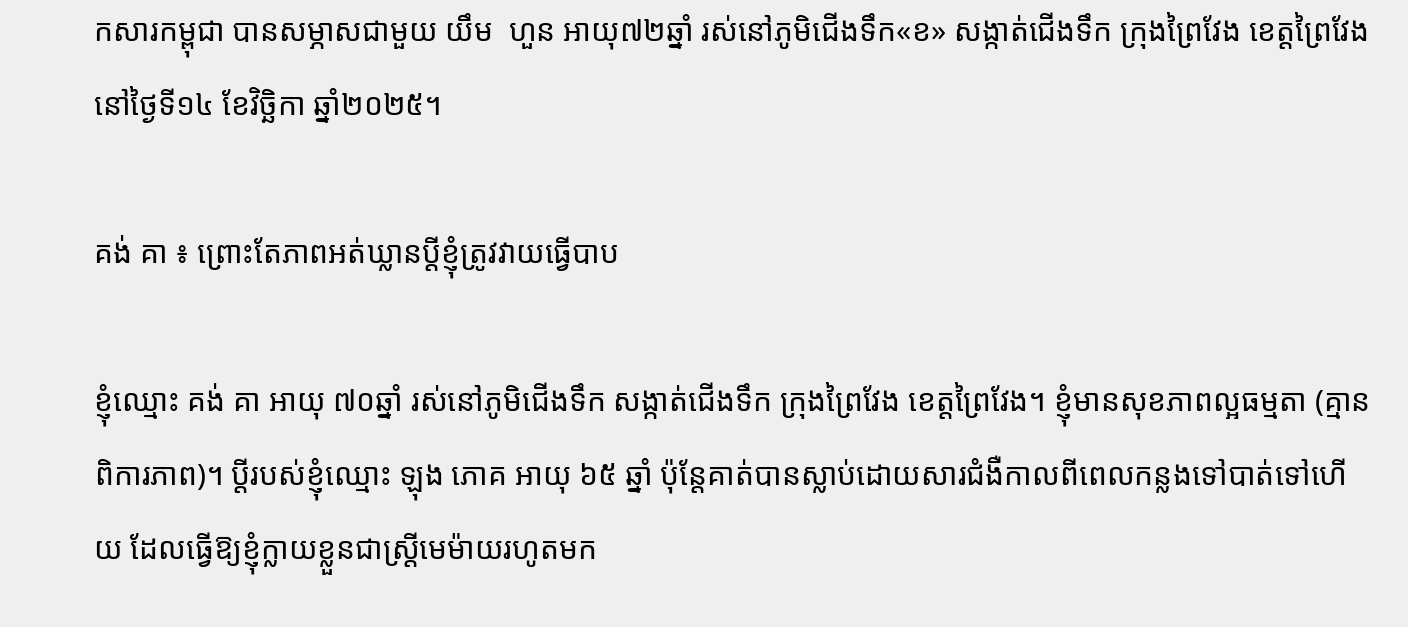កសារកម្ពុជា បានសម្ភាសជាមួយ យឹម  ហួន អាយុ៧២ឆ្នាំ រស់នៅភូមិជើងទឹក«ខ» សង្កាត់ជើងទឹក ក្រុងព្រៃវែង ខេត្តព្រៃវែង នៅថ្ងៃទី១៤ ខែវិច្ឆិកា ឆ្នាំ២០២៥។

គង់ គា ៖ ព្រោះតែភាពអត់ឃ្លានប្ដីខ្ញុំត្រូវវាយធ្វើបាប

ខ្ញុំឈ្មោះ គង់ គា អាយុ ៧០ឆ្នាំ រស់នៅភូមិជើងទឹក សង្កាត់ជើងទឹក ក្រុងព្រៃវែង ខេត្តព្រៃវែង។ ខ្ញុំមានសុខភាពល្អធម្មតា (គ្មានពិការភាព)។ ប្តីរបស់ខ្ញុំឈ្មោះ ឡុង ភោគ អាយុ ៦៥ ឆ្នាំ ប៉ុន្តែគាត់បានស្លាប់ដោយសារជំងឺកាលពីពេលកន្លងទៅបាត់ទៅហើយ ដែលធ្វើឱ្យខ្ញុំក្លាយខ្លួនជាស្ត្រីមេម៉ាយរហូតមក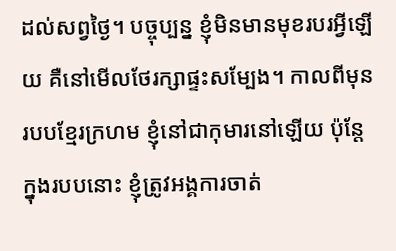ដល់សព្វថ្ងៃ។ បច្ចុប្បន្ន ខ្ញុំមិនមានមុខរបរអ្វីឡើយ គឺនៅមើលថែរក្សាផ្ទះសម្បែង។ កាលពីមុនរបបខ្មែរក្រហម ខ្ញុំនៅជាកុមារនៅឡើយ ប៉ុន្តែក្នុងរបបនោះ ខ្ញុំត្រូវអង្គការចាត់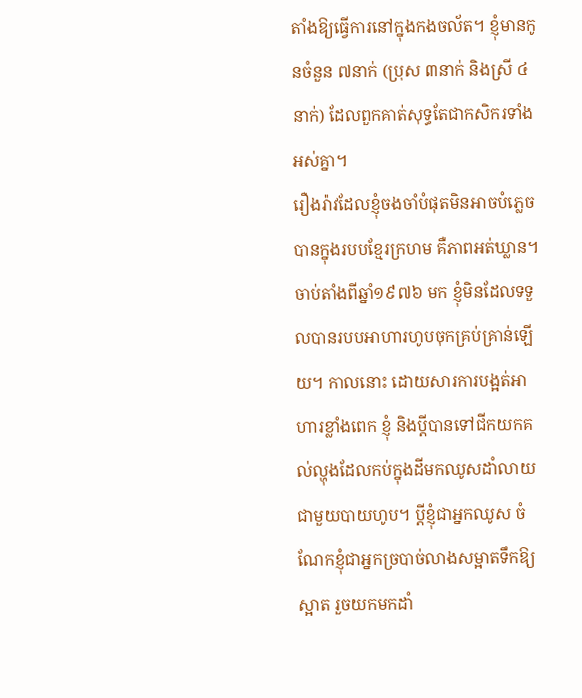តាំងឱ្យធ្វើការនៅក្នុងកងចល័ត។ ខ្ញុំមានកូនចំនួន ៧នាក់ (ប្រុស ៣នាក់ និងស្រី ៤នាក់) ដែលពួកគាត់សុទ្ធតែជាកសិករទាំងអស់គ្នា។
រឿងរ៉ាវដែលខ្ញុំចងចាំបំផុតមិនអាចបំភ្លេចបានក្នុងរបបខ្មែរក្រហម គឺភាពអត់ឃ្លាន។ ចាប់តាំងពីឆ្នាំ១៩៧៦ មក ខ្ញុំមិនដែលទទួលបានរបបអាហារហូបចុកគ្រប់គ្រាន់ឡើយ។ កាលនោះ ដោយសារការបង្អត់អាហារខ្លាំងពេក ខ្ញុំ និងប្តីបានទៅជីកយកគល់ល្ហុងដែលកប់ក្នុងដីមកឈូសដាំលាយជាមួយបាយហូប។ ប្តីខ្ញុំជាអ្នកឈូស ចំណែកខ្ញុំជាអ្នកច្របាច់លាងសម្អាតទឹកឱ្យស្អាត រួចយកមកដាំ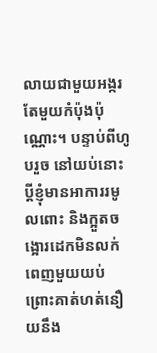លាយជាមួយអង្ករតែមួយកំប៉ុងប៉ុណ្ណោះ។ បន្ទាប់ពីហូបរួច នៅយប់នោះប្តីខ្ញុំមានអាការរមូលពោះ និងក្អួតចង្អោរដេកមិនលក់ពេញមួយយប់ ព្រោះគាត់ហត់នឿយនឹង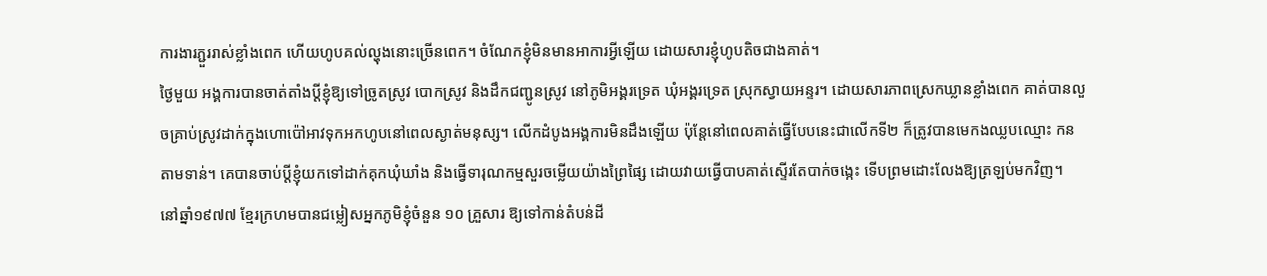ការងារភ្ជួររាស់ខ្លាំងពេក ហើយហូបគល់ល្ហុងនោះច្រើនពេក។ ចំណែកខ្ញុំមិនមានអាការអ្វីឡើយ ដោយសារខ្ញុំហូបតិចជាងគាត់។
ថ្ងៃមួយ អង្គការបានចាត់តាំងប្តីខ្ញុំឱ្យទៅច្រូតស្រូវ បោកស្រូវ និងដឹកជញ្ជូនស្រូវ នៅភូមិអង្គរទ្រេត ឃុំអង្គរទ្រេត ស្រុកស្វាយអន្ទរ។ ដោយសារភាពស្រេកឃ្លានខ្លាំងពេក គាត់បានលួចគ្រាប់ស្រូវដាក់ក្នុងហោប៉ៅអាវទុកអកហូបនៅពេលស្ងាត់មនុស្ស។ លើកដំបូងអង្គការមិនដឹងឡើយ ប៉ុន្តែនៅពេលគាត់ធ្វើបែបនេះជាលើកទី២ ក៏ត្រូវបានមេកងឈ្លបឈ្មោះ កន តាមទាន់។ គេបានចាប់ប្តីខ្ញុំយកទៅដាក់គុកឃុំឃាំង និងធ្វើទារុណកម្មសួរចម្លើយយ៉ាងព្រៃផ្សៃ ដោយវាយធ្វើបាបគាត់ស្ទើរតែបាក់ចង្កេះ ទើបព្រមដោះលែងឱ្យត្រឡប់មកវិញ។
នៅឆ្នាំ១៩៧៧ ខ្មែរក្រហមបានជម្លៀសអ្នកភូមិខ្ញុំចំនួន ១០ គ្រួសារ ឱ្យទៅកាន់តំបន់ដី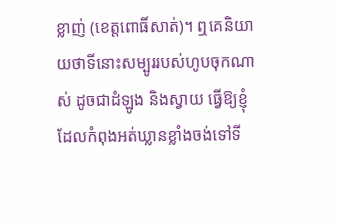ខ្លាញ់ (ខេត្តពោធិ៍សាត់)។ ឮគេនិយាយថាទីនោះសម្បូររបស់ហូបចុកណាស់ ដូចជាដំឡូង និងស្វាយ ធ្វើឱ្យខ្ញុំដែលកំពុងអត់ឃ្លានខ្លាំងចង់ទៅទី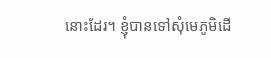នោះដែរ។ ខ្ញុំបានទៅសុំមេភូមិដើ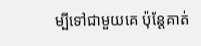ម្បីទៅជាមួយគេ ប៉ុន្តែគាត់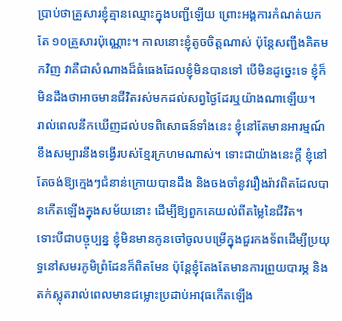ប្រាប់ថាគ្រួសារខ្ញុំគ្មានឈ្មោះក្នុងបញ្ជីឡើយ ព្រោះអង្គការកំណត់យកតែ ១០គ្រួសារប៉ុណ្ណោះ។ កាលនោះខ្ញុំតូចចិត្តណាស់ ប៉ុន្តែសញ្ជឹងគិតមកវិញ វាគឺជាសំណាងដ៏ធំធេងដែលខ្ញុំមិនបានទៅ បើមិនដូច្នេះទេ ខ្ញុំក៏មិនដឹងថាអាចមានជីវិតរស់មកដល់សព្វថ្ងៃដែរឬយ៉ាងណាឡើយ។
រាល់ពេលនឹកឃើញដល់បទពិសោធន៍ទាំងនេះ ខ្ញុំនៅតែមានអារម្មណ៍ខឹងសម្បារនឹងទង្វើរបស់ខ្មែរក្រហមណាស់។ ទោះជាយ៉ាងនេះក្ដី ខ្ញុំនៅតែចង់ឱ្យក្មេងៗជំនាន់ក្រោយបានដឹង និងចងចាំនូវរឿងរ៉ាវពិតដែលបានកើតឡើងក្នុងសម័យនោះ ដើម្បីឱ្យពួកគេយល់ពីតម្លៃនៃជីវិត។
ទោះបីជាបច្ចុប្បន្ន ខ្ញុំមិនមានកូនចៅចូលបម្រើក្នុងជួរកងទ័ពដើម្បីប្រយុទ្ធនៅសមរភូមិព្រំដែនក៏ពិតមែន ប៉ុន្តែខ្ញុំតែងតែមានការព្រួយបារម្ភ និងតក់ស្លុតរាល់ពេលមានជម្លោះប្រដាប់អាវុធកើតឡើង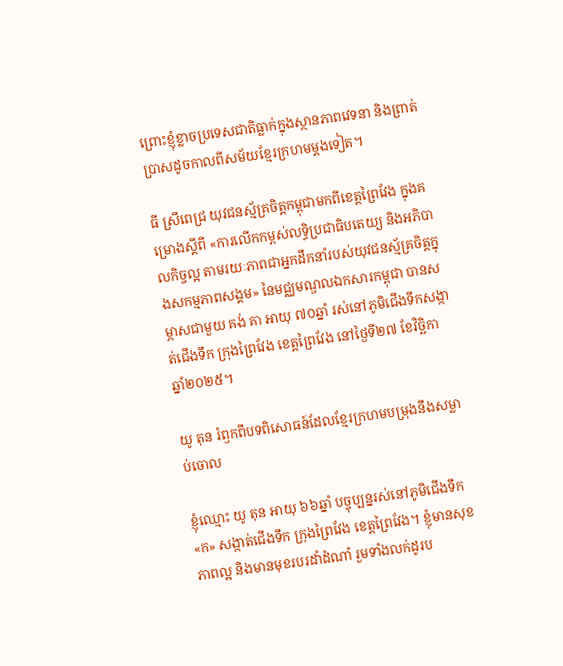ព្រោះខ្ញុំខ្លាចប្រទេសជាតិធ្លាក់ក្នុងស្ថានភាពវេទនា និងព្រាត់ប្រាសដូចកាលពីសម័យខ្មែរក្រហមម្ដងទៀត។

ធី ស្រីពេជ្រ យុវជនស្ម័គ្រចិត្តកម្ពុជាមកពីខេត្តព្រៃវែង ក្នុងគម្រោងស្តីពី «ការលើកកម្ពស់លទ្ធិប្រជាធិបតេយ្យ និងអភិបាលកិច្ចល្អ តាមរយៈភាពជាអ្នកដឹកនាំរបស់យុវជនស្ម័គ្រចិត្តក្នុងសកម្មភាពសង្គម» នៃមជ្ឈមណ្ឌលឯកសារកម្ពុជា បានសម្ភាសជាមួយ គង់ គា អាយុ ៧០ឆ្នាំ រស់នៅភូមិជើងទឹកសង្កាត់ជើងទឹក ក្រុងព្រៃវែង ខេត្តព្រៃវែង នៅថ្ងៃទី២៧ ខែវិច្ឆិកា ឆ្នាំ២០២៥។

យូ តុន រំឭកពីបទពិសោធន៍ដែលខ្មែរក្រហមបម្រុងនឹងសម្លាប់ចោល

ខ្ញុំឈ្មោះ យូ តុន អាយុ ៦៦ឆ្នាំ បច្ចុប្បន្នរស់នៅភូមិជើងទឹក «ក» សង្កាត់ជើងទឹក ក្រុងព្រៃវែង ខេត្តព្រៃវែង។ ខ្ញុំមានសុខភាពល្អ និងមានមុខរបរដាំដំណាំ រួមទាំងលក់ដូរប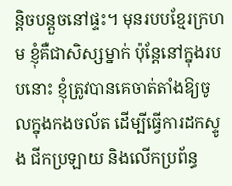ន្តិចបន្តួចនៅផ្ទះ។ មុនរបបខ្មែរក្រហម ខ្ញុំគឺជាសិស្សម្នាក់ ប៉ុន្តែនៅក្នុងរបបនោះ ខ្ញុំត្រូវបានគេចាត់តាំងឱ្យចូលក្នុងកងចល័ត ដើម្បីធ្វើការដកស្ទូង ជីកប្រឡាយ និងលើកប្រព័ន្ធ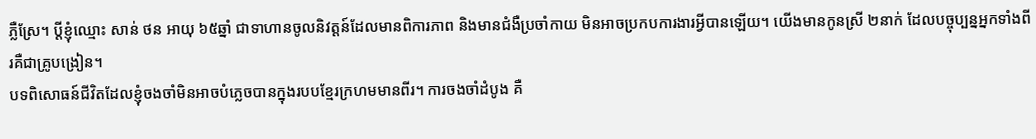ភ្លឺស្រែ។ ប្តីខ្ញុំឈ្មោះ សាន់ ថន អាយុ ៦៥ឆ្នាំ ជាទាហានចូលនិវត្តន៍ដែលមានពិការភាព និងមានជំងឺប្រចាំកាយ មិនអាចប្រកបការងារអ្វីបានឡើយ។ យើងមានកូនស្រី ២នាក់ ដែលបច្ចុប្បន្នអ្នកទាំងពីរគឺជាគ្រូបង្រៀន។
បទពិសោធន៍ជីវិតដែលខ្ញុំចងចាំមិនអាចបំភ្លេចបានក្នុងរបបខ្មែរក្រហមមានពីរ។ ការចងចាំដំបូង គឺ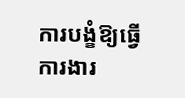ការបង្ខំឱ្យធ្វើការងារ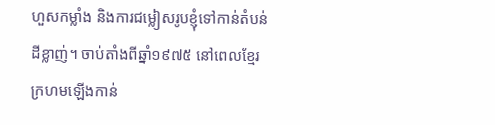ហួសកម្លាំង និងការជម្លៀសរូបខ្ញុំទៅកាន់តំបន់ដីខ្លាញ់។ ចាប់តាំងពីឆ្នាំ១៩៧៥ នៅពេលខ្មែរក្រហមឡើងកាន់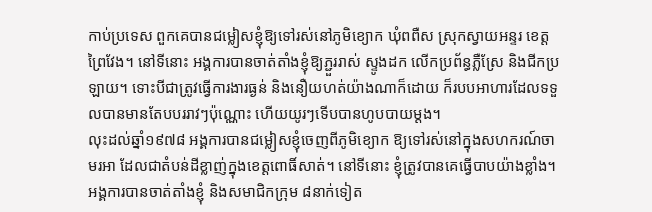កាប់ប្រទេស ពួកគេបានជម្លៀសខ្ញុំឱ្យទៅរស់នៅភូមិខ្យោក ឃុំពពឺស ស្រុកស្វាយអន្ទរ ខេត្តព្រៃវែង។ នៅទីនោះ អង្គការបានចាត់តាំងខ្ញុំឱ្យភ្ជួររាស់ ស្ទូងដក លើកប្រព័ន្ធភ្លឺស្រែ និងជីកប្រឡាយ។ ទោះបីជាត្រូវធ្វើការងារធ្ងន់ និងនឿយហត់យ៉ាងណាក៏ដោយ ក៏របបអាហារដែលទទួលបានមានតែបបររាវៗប៉ុណ្ណោះ ហើយយូរៗទើបបានហូបបាយម្ដង។
លុះដល់ឆ្នាំ១៩៧៨ អង្គការបានជម្លៀសខ្ញុំចេញពីភូមិខ្យោក ឱ្យទៅរស់នៅក្នុងសហករណ៍ចាមរអា ដែលជាតំបន់ដីខ្លាញ់ក្នុងខេត្តពោធិ៍សាត់។ នៅទីនោះ ខ្ញុំត្រូវបានគេធ្វើបាបយ៉ាងខ្លាំង។ អង្គការបានចាត់តាំងខ្ញុំ និងសមាជិកក្រុម ៨នាក់ទៀត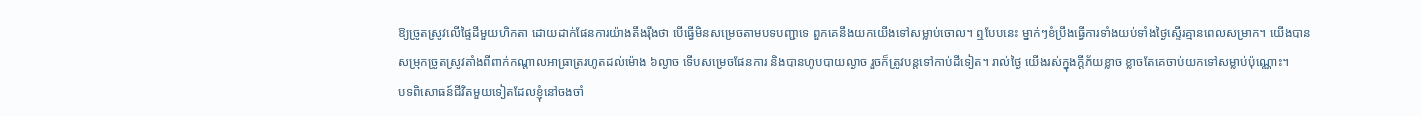ឱ្យច្រូតស្រូវលើផ្ទៃដីមួយហិកតា ដោយដាក់ផែនការយ៉ាងតឹងរ៉ឹងថា បើធ្វើមិនសម្រេចតាមបទបញ្ជាទេ ពួកគេនឹងយកយើងទៅសម្លាប់ចោល។ ឮបែបនេះ ម្នាក់ៗខំប្រឹងធ្វើការទាំងយប់ទាំងថ្ងៃស្ទើរគ្មានពេលសម្រាក។ យើងបានសម្រុកច្រូតស្រូវតាំងពីពាក់កណ្ដាលអាធ្រាត្ររហូតដល់ម៉ោង ៦ល្ងាច ទើបសម្រេចផែនការ និងបានហូបបាយល្ងាច រួចក៏ត្រូវបន្តទៅកាប់ដីទៀត។ រាល់ថ្ងៃ យើងរស់ក្នុងក្ដីភ័យខ្លាច ខ្លាចតែគេចាប់យកទៅសម្លាប់ប៉ុណ្ណោះ។
បទពិសោធន៍ជីវិតមួយទៀតដែលខ្ញុំនៅចងចាំ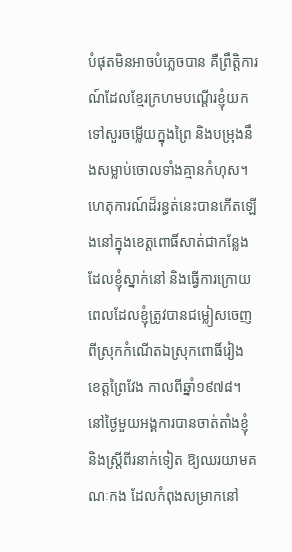បំផុតមិនអាចបំភ្លេចបាន គឺព្រឹត្តិការណ៍ដែលខ្មែរក្រហមបណ្ដើរខ្ញុំយកទៅសួរចម្លើយក្នុងព្រៃ និងបម្រុងនឹងសម្លាប់ចោលទាំងគ្មានកំហុស។ ហេតុការណ៍ដ៏រន្ធត់នេះបានកើតឡើងនៅក្នុងខេត្តពោធិ៍សាត់ជាកន្លែងដែលខ្ញុំស្នាក់នៅ និងធ្វើការក្រោយពេលដែលខ្ញុំត្រូវបានជម្លៀសចេញពីស្រុកកំណើតឯស្រុកពោធិ៍រៀង ខេត្តព្រៃវែង កាលពីឆ្នាំ១៩៧៨។ នៅថ្ងៃមួយអង្គការបានចាត់តាំងខ្ញុំ និងស្ត្រីពីរនាក់ទៀត ឱ្យឈរយាមគណៈកង ដែលកំពុងសម្រាកនៅ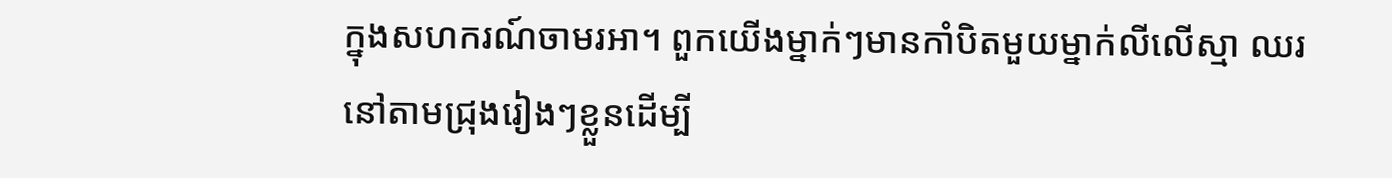ក្នុងសហករណ៍ចាមរអា។ ពួកយើងម្នាក់ៗមានកាំបិតមួយម្នាក់លីលើស្មា ឈរនៅតាមជ្រុងរៀងៗខ្លួនដើម្បី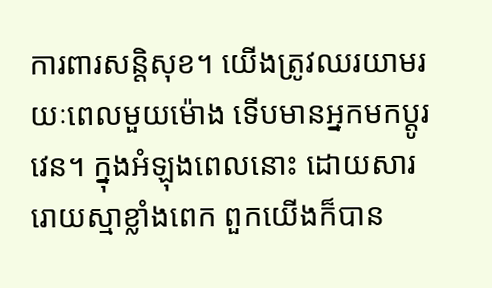ការពារសន្តិសុខ។ យើងត្រូវឈរយាមរយៈពេលមួយម៉ោង ទើបមានអ្នកមកប្តូរវេន។ ក្នុងអំឡុងពេលនោះ ដោយសាររោយស្មាខ្លាំងពេក ពួកយើងក៏បាន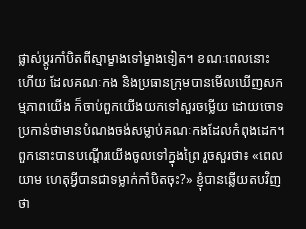ផ្លាស់ប្តូរកាំបិតពីស្មាម្ខាងទៅម្ខាងទៀត។ ខណៈពេលនោះហើយ ដែលគណៈកង និងប្រធានក្រុមបានមើលឃើញសកម្មភាពយើង ក៏ចាប់ពួកយើងយកទៅសួរចម្លើយ ដោយចោទប្រកាន់ថាមានបំណងចង់សម្លាប់គណៈកងដែលកំពុងដេក។ ពួកនោះបានបណ្ដើរយើងចូលទៅក្នុងព្រៃ រួចសួរថា៖ «ពេលយាម ហេតុអ្វីបានជាទម្លាក់កាំបិតចុះ?» ខ្ញុំបានឆ្លើយតបវិញថា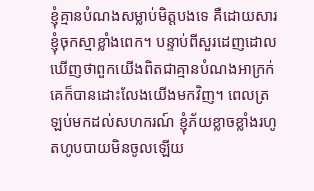ខ្ញុំគ្មានបំណងសម្លាប់មិត្តបងទេ គឺដោយសារខ្ញុំចុកស្មាខ្លាំងពេក។ បន្ទាប់ពីសួរដេញដោលឃើញថាពួកយើងពិតជាគ្មានបំណងអាក្រក់ គេក៏បានដោះលែងយើងមកវិញ។ ពេលត្រឡប់មកដល់សហករណ៍ ខ្ញុំភ័យខ្លាចខ្លាំងរហូតហូបបាយមិនចូលឡើយ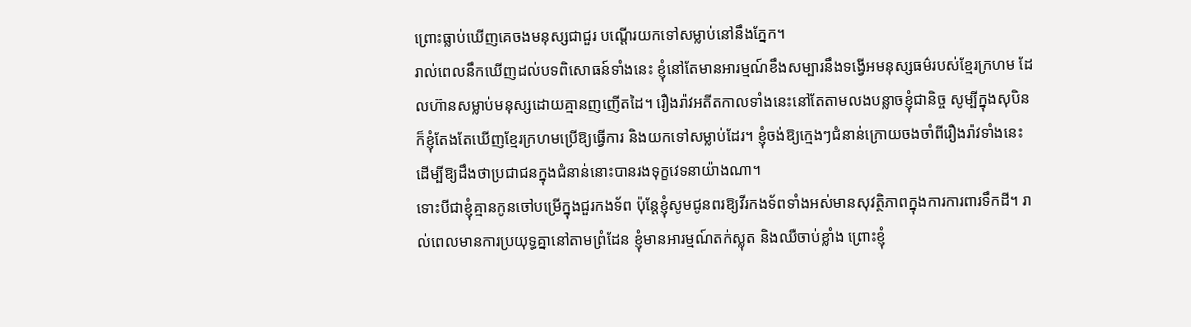ព្រោះធ្លាប់ឃើញគេចងមនុស្សជាជួរ បណ្ដើរយកទៅសម្លាប់នៅនឹងភ្នែក។
រាល់ពេលនឹកឃើញដល់បទពិសោធន៍ទាំងនេះ ខ្ញុំនៅតែមានអារម្មណ៍ខឹងសម្បារនឹងទង្វើអមនុស្សធម៌របស់ខ្មែរក្រហម ដែលហ៊ានសម្លាប់មនុស្សដោយគ្មានញញើតដៃ។ រឿងរ៉ាវអតីតកាលទាំងនេះនៅតែតាមលងបន្លាចខ្ញុំជានិច្ច សូម្បីក្នុងសុបិន ក៏ខ្ញុំតែងតែឃើញខ្មែរក្រហមប្រើឱ្យធ្វើការ និងយកទៅសម្លាប់ដែរ។ ខ្ញុំចង់ឱ្យក្មេងៗជំនាន់ក្រោយចងចាំពីរឿងរ៉ាវទាំងនេះ ដើម្បីឱ្យដឹងថាប្រជាជនក្នុងជំនាន់នោះបានរងទុក្ខវេទនាយ៉ាងណា។
ទោះបីជាខ្ញុំគ្មានកូនចៅបម្រើក្នុងជួរកងទ័ព ប៉ុន្តែខ្ញុំសូមជូនពរឱ្យវីរកងទ័ពទាំងអស់មានសុវត្ថិភាពក្នុងការការពារទឹកដី។ រាល់ពេលមានការប្រយុទ្ធគ្នានៅតាមព្រំដែន ខ្ញុំមានអារម្មណ៍តក់ស្លុត និងឈឺចាប់ខ្លាំង ព្រោះខ្ញុំ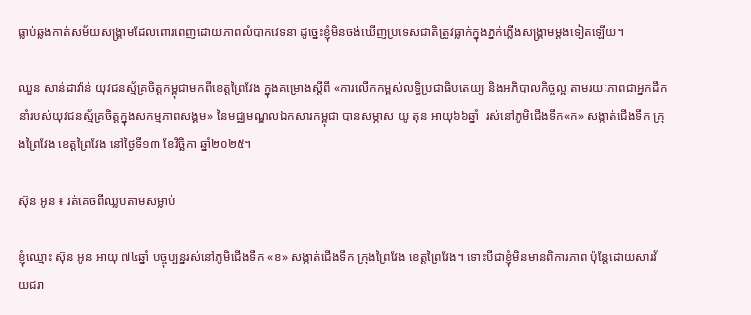ធ្លាប់ឆ្លងកាត់សម័យសង្គ្រាមដែលពោរពេញដោយភាពលំបាកវេទនា ដូច្នេះខ្ញុំមិនចង់ឃើញប្រទេសជាតិត្រូវធ្លាក់ក្នុងភ្នក់ភ្លើងសង្គ្រាមម្ដងទៀតឡើយ។

ឈួន សាន់ដាវ៉ាន់ យុវជនស្ម័គ្រចិត្តកម្ពុជាមកពីខេត្តព្រៃវែង ក្នុងគម្រោងស្តីពី «ការលើកកម្ពស់លទ្ធិប្រជាធិបតេយ្យ និងអភិបាលកិច្ចល្អ តាមរយៈភាពជាអ្នកដឹកនាំរបស់យុវជនស្ម័គ្រចិត្តក្នុងសកម្មភាពសង្គម» នៃមជ្ឈមណ្ឌលឯកសារកម្ពុជា បានសម្ភាស យូ តុន អាយុ៦៦ឆ្នាំ  រស់នៅភូមិជើងទឹក«ក» សង្កាត់ជើងទឹក ក្រុងព្រៃវែង ខេត្តព្រៃវែង នៅថ្ងៃទី១៣ ខែវិច្ឆិកា ឆ្នាំ២០២៥។

ស៊ុន អូន ៖ រត់គេចពីឈ្លបតាមសម្លាប់

ខ្ញុំឈ្មោះ ស៊ុន អូន អាយុ ៧៤ឆ្នាំ បច្ចុប្បន្នរស់នៅភូមិជើងទឹក «ខ» សង្កាត់ជើងទឹក ក្រុងព្រៃវែង ខេត្តព្រៃវែង។ ទោះបីជាខ្ញុំមិនមានពិការភាព ប៉ុន្តែដោយសារវ័យជរា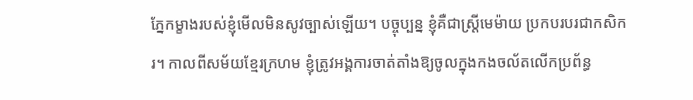ភ្នែកម្ខាងរបស់ខ្ញុំមើលមិនសូវច្បាស់ឡើយ។ បច្ចុប្បន្ន ខ្ញុំគឺជាស្ត្រីមេម៉ាយ ប្រកបរបរជាកសិករ។ កាលពីសម័យខ្មែរក្រហម ខ្ញុំត្រូវអង្គការចាត់តាំងឱ្យចូលក្នុងកងចល័តលើកប្រព័ន្ធ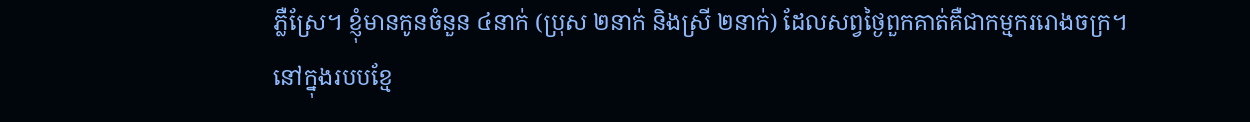ភ្លឺស្រែ។ ខ្ញុំមានកូនចំនួន ៤នាក់ (ប្រុស ២នាក់ និងស្រី ២នាក់) ដែលសព្វថ្ងៃពួកគាត់គឺជាកម្មកររោងចក្រ។
នៅក្នុងរបបខ្មែ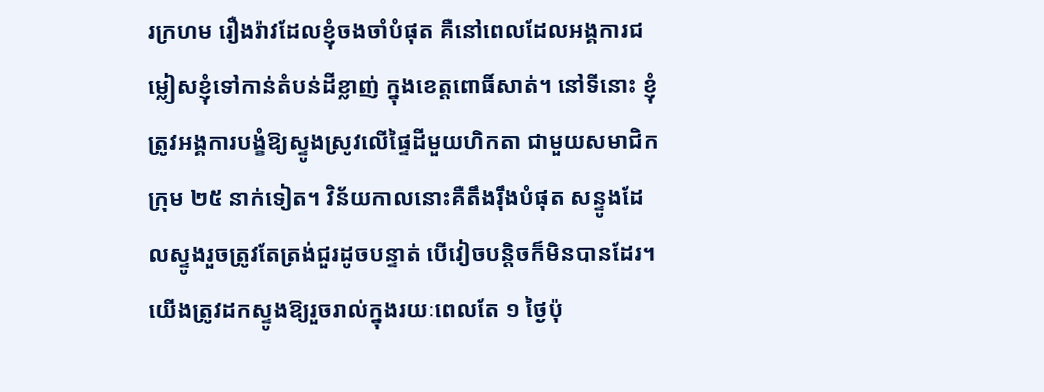រក្រហម រឿងរ៉ាវដែលខ្ញុំចងចាំបំផុត គឺនៅពេលដែលអង្គការជម្លៀសខ្ញុំទៅកាន់តំបន់ដីខ្លាញ់ ក្នុងខេត្តពោធិ៍សាត់។ នៅទីនោះ ខ្ញុំត្រូវអង្គការបង្ខំឱ្យស្ទូងស្រូវលើផ្ទៃដីមួយហិកតា ជាមួយសមាជិកក្រុម ២៥ នាក់ទៀត។ វិន័យកាលនោះគឺតឹងរ៉ឹងបំផុត សន្ទូងដែលស្ទូងរួចត្រូវតែត្រង់ជួរដូចបន្ទាត់ បើវៀចបន្តិចក៏មិនបានដែរ។ យើងត្រូវដកស្ទូងឱ្យរួចរាល់ក្នុងរយៈពេលតែ ១ ថ្ងៃប៉ុ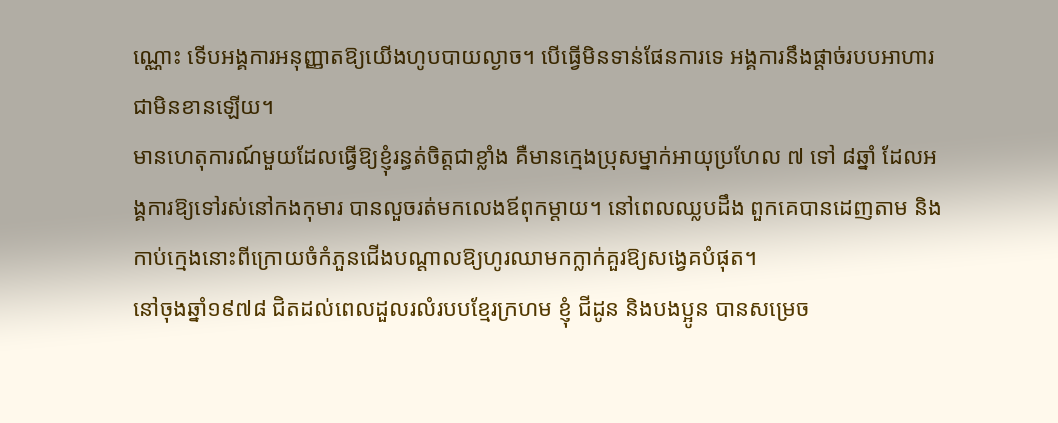ណ្ណោះ ទើបអង្គការអនុញ្ញាតឱ្យយើងហូបបាយល្ងាច។ បើធ្វើមិនទាន់ផែនការទេ អង្គការនឹងផ្តាច់របបអាហារជាមិនខានឡើយ។
មានហេតុការណ៍មួយដែលធ្វើឱ្យខ្ញុំរន្ធត់ចិត្តជាខ្លាំង គឺមានក្មេងប្រុសម្នាក់អាយុប្រហែល ៧ ទៅ ៨ឆ្នាំ ដែលអង្គការឱ្យទៅរស់នៅកងកុមារ បានលួចរត់មកលេងឪពុកម្ដាយ។ នៅពេលឈ្លបដឹង ពួកគេបានដេញតាម និងកាប់ក្មេងនោះពីក្រោយចំកំភួនជើងបណ្ដាលឱ្យហូរឈាមកក្លាក់គួរឱ្យសង្វេគបំផុត។
នៅចុងឆ្នាំ១៩៧៨ ជិតដល់ពេលដួលរលំរបបខ្មែរក្រហម ខ្ញុំ ជីដូន និងបងប្អូន បានសម្រេច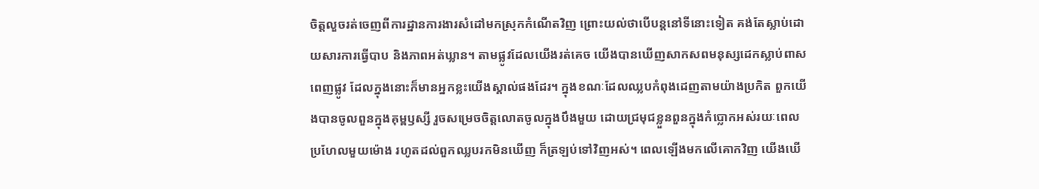ចិត្តលួចរត់ចេញពីការដ្ឋានការងារសំដៅមកស្រុកកំណើតវិញ ព្រោះយល់ថាបើបន្តនៅទីនោះទៀត គង់តែស្លាប់ដោយសារការធ្វើបាប និងភាពអត់ឃ្លាន។ តាមផ្លូវដែលយើងរត់គេច យើងបានឃើញសាកសពមនុស្សដេកស្លាប់ពាសពេញផ្លូវ ដែលក្នុងនោះក៏មានអ្នកខ្លះយើងស្គាល់ផងដែរ។ ក្នុងខណៈដែលឈ្លបកំពុងដេញតាមយ៉ាងប្រកិត ពួកយើងបានចូលពួនក្នុងគុម្ពឫស្សី រួចសម្រេចចិត្តលោតចូលក្នុងបឹងមួយ ដោយជ្រមុជខ្លួនពួនក្នុងកំប្លោកអស់រយៈពេលប្រហែលមួយម៉ោង រហូតដល់ពួកឈ្លបរកមិនឃើញ ក៏ត្រឡប់ទៅវិញអស់។ ពេលឡើងមកលើគោកវិញ យើងឃើ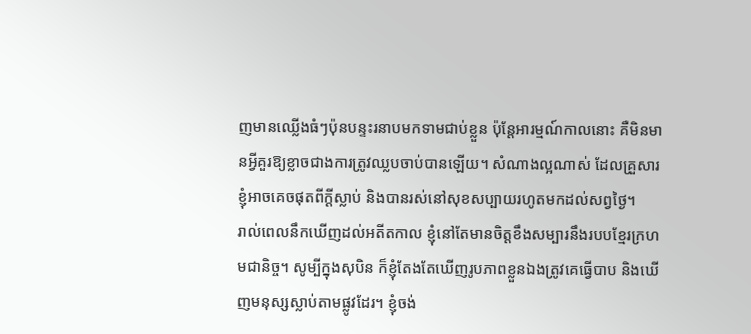ញមានឈ្លើងធំៗប៉ុនបន្ទះរនាបមកទាមជាប់ខ្លួន ប៉ុន្តែអារម្មណ៍កាលនោះ គឺមិនមានអ្វីគួរឱ្យខ្លាចជាងការត្រូវឈ្លបចាប់បានឡើយ។ សំណាងល្អណាស់ ដែលគ្រួសារខ្ញុំអាចគេចផុតពីក្ដីស្លាប់ និងបានរស់នៅសុខសប្បាយរហូតមកដល់សព្វថ្ងៃ។
រាល់ពេលនឹកឃើញដល់អតីតកាល ខ្ញុំនៅតែមានចិត្តខឹងសម្បារនឹងរបបខ្មែរក្រហមជានិច្ច។ សូម្បីក្នុងសុបិន ក៏ខ្ញុំតែងតែឃើញរូបភាពខ្លួនឯងត្រូវគេធ្វើបាប និងឃើញមនុស្សស្លាប់តាមផ្លូវដែរ។ ខ្ញុំចង់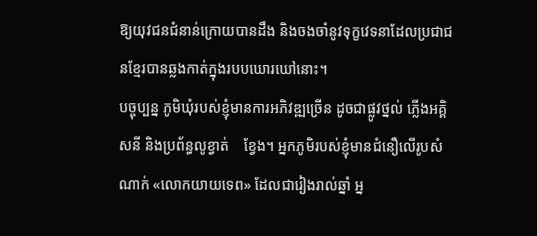ឱ្យយុវជនជំនាន់ក្រោយបានដឹង និងចងចាំនូវទុក្ខវេទនាដែលប្រជាជនខ្មែរបានឆ្លងកាត់ក្នុងរបបឃោរឃៅនោះ។
បច្ចុប្បន្ន ភូមិឃុំរបស់ខ្ញុំមានការអភិវឌ្ឍច្រើន ដូចជាផ្លូវថ្នល់ ភ្លើងអគ្គិសនី និងប្រព័ន្ធលូខ្វាត់    ខ្វែង។ អ្នកភូមិរបស់ខ្ញុំមានជំនឿលើរូបសំណាក់ «លោកយាយទេព» ដែលជារៀងរាល់ឆ្នាំ អ្ន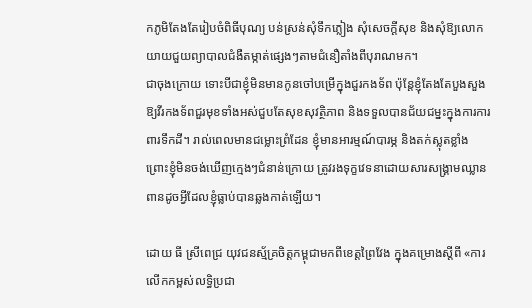កភូមិតែងតែរៀបចំពិធីបុណ្យ បន់ស្រន់សុំទឹកភ្លៀង សុំសេចក្ដីសុខ និងសុំឱ្យលោកយាយជួយព្យាបាលជំងឺតម្កាត់ផ្សេងៗតាមជំនឿតាំងពីបុរាណមក។
ជាចុងក្រោយ ទោះបីជាខ្ញុំមិនមានកូនចៅបម្រើក្នុងជួរកងទ័ព ប៉ុន្តែខ្ញុំតែងតែបួងសួងឱ្យវីរកងទ័ពជួរមុខទាំងអស់ជួបតែសុខសុវត្ថិភាព និងទទួលបានជ័យជម្នះក្នុងការការពារទឹកដី។ រាល់ពេលមានជម្លោះព្រំដែន ខ្ញុំមានអារម្មណ៍បារម្ភ និងតក់ស្លុតខ្លាំង ព្រោះខ្ញុំមិនចង់ឃើញក្មេងៗជំនាន់ក្រោយ ត្រូវរងទុក្ខវេទនាដោយសារសង្គ្រាមឈ្លានពានដូចអ្វីដែលខ្ញុំធ្លាប់បានឆ្លងកាត់ឡើយ។

ដោយ ធី ស្រីពេជ្រ យុវជនស្ម័គ្រចិត្តកម្ពុជាមកពីខេត្តព្រៃវែង ក្នុងគម្រោងស្តីពី «ការលើកកម្ពស់លទ្ធិប្រជា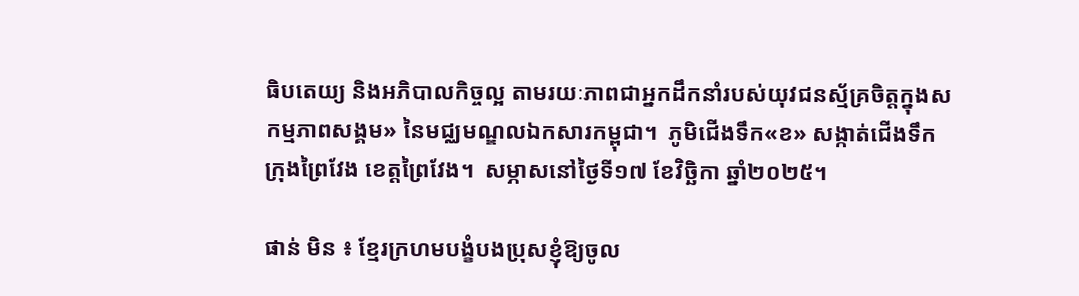ធិបតេយ្យ និងអភិបាលកិច្ចល្អ តាមរយៈភាពជាអ្នកដឹកនាំរបស់យុវជនស្ម័គ្រចិត្តក្នុងសកម្មភាពសង្គម» នៃមជ្ឈមណ្ឌលឯកសារកម្ពុជា។  ភូមិជើងទឹក«ខ» សង្កាត់ជើងទឹក ក្រុងព្រៃវែង ខេត្តព្រៃវែង។  សម្ភាសនៅថ្ងៃទី១៧ ខែវិច្ឆិកា ឆ្នាំ២០២៥។

ផាន់ មិន ៖ ខ្មែរក្រហមបង្ខំបងប្រុសខ្ញុំឱ្យចូល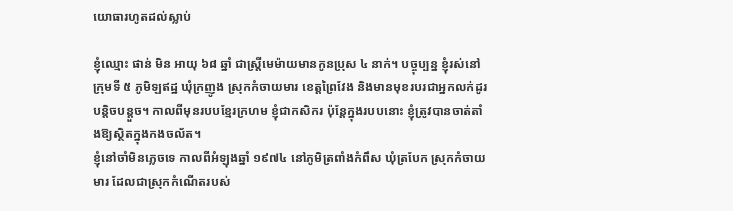យោធារហូតដល់ស្លាប់

ខ្ញុំឈ្មោះ ផាន់ មិន អាយុ ៦៨ ឆ្នាំ ជាស្ត្រីមេម៉ាយមានកូនប្រុស ៤ នាក់។ បច្ចុប្បន្ន ខ្ញុំរស់នៅក្រុមទី ៥ ភូមិឡឥដ្ឋ ឃុំក្រញូង ស្រុកកំចាយមារ ខេត្តព្រៃវែង និងមានមុខរបរជាអ្នកលក់ដូរបន្តិចបន្តួច។ កាលពីមុនរបបខ្មែរក្រហម ខ្ញុំជាកសិករ ប៉ុន្តែក្នុងរបបនោះ ខ្ញុំត្រូវបានចាត់តាំងឱ្យស្ថិតក្នុងកងចល័ត។
ខ្ញុំនៅចាំមិនភ្លេចទេ កាលពីអំឡុងឆ្នាំ ១៩៧៤ នៅភូមិត្រពាំងកំពឹស ឃុំត្របែក ស្រុកកំចាយមារ ដែលជាស្រុកកំណើតរបស់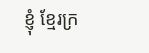ខ្ញុំ ខ្មែរក្រ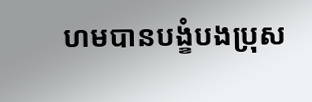ហមបានបង្ខំបងប្រុស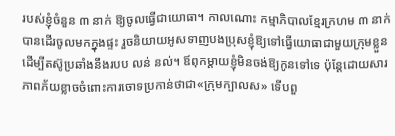របស់ខ្ញុំចំនួន ៣ នាក់ ឱ្យចូលធ្វើជាយោធា។ កាលណោះ កម្មាភិបាលខ្មែរក្រហម ៣ នាក់ បានដើរចូលមកក្នុងផ្ទះ រួចនិយាយអូសទាញបងប្រុសខ្ញុំឱ្យទៅធ្វើយោធាជាមួយក្រុមខ្លួន ដើម្បីតស៊ូប្រឆាំងនឹងរបប លន់ នល់។ ឪពុកម្ដាយខ្ញុំមិនចង់ឱ្យកូនទៅទេ ប៉ុន្តែដោយសារភាពភ័យខ្លាចចំពោះការចោទប្រកាន់ថាជា«ក្រុមក្បាលស» ទើបពួ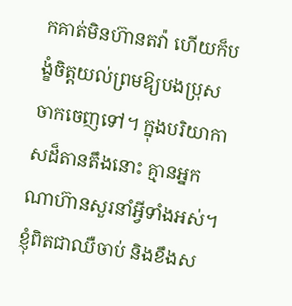កគាត់មិនហ៊ានតវ៉ា ហើយក៏បង្ខំចិត្តយល់ព្រមឱ្យបងប្រុសចាកចេញទៅ។ ក្នុងបរិយាកាសដ៏តានតឹងនោះ គ្មានអ្នកណាហ៊ានសួរនាំអ្វីទាំងអស់។ ខ្ញុំពិតជាឈឺចាប់ និងខឹងស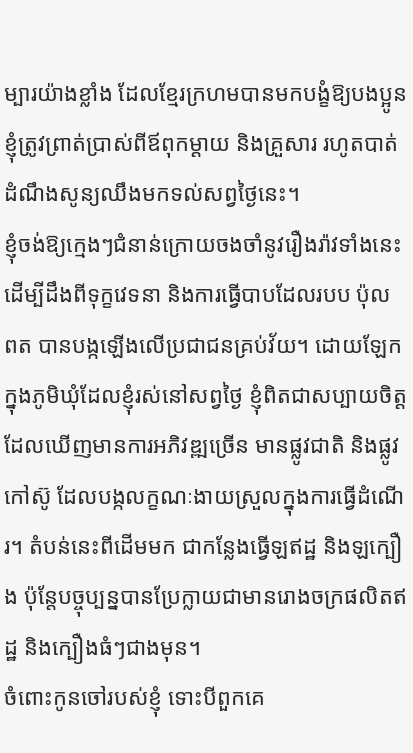ម្បារយ៉ាងខ្លាំង ដែលខ្មែរក្រហមបានមកបង្ខំឱ្យបងប្អូនខ្ញុំត្រូវព្រាត់ប្រាស់ពីឪពុកម្ដាយ និងគ្រួសារ រហូតបាត់ដំណឹងសូន្យឈឹងមកទល់សព្វថ្ងៃនេះ។
ខ្ញុំចង់ឱ្យក្មេងៗជំនាន់ក្រោយចងចាំនូវរឿងរ៉ាវទាំងនេះ ដើម្បីដឹងពីទុក្ខវេទនា និងការធ្វើបាបដែលរបប ប៉ុល ពត បានបង្កឡើងលើប្រជាជនគ្រប់វ័យ។ ដោយឡែក ក្នុងភូមិឃុំដែលខ្ញុំរស់នៅសព្វថ្ងៃ ខ្ញុំពិតជាសប្បាយចិត្តដែលឃើញមានការអភិវឌ្ឍច្រើន មានផ្លូវជាតិ និងផ្លូវកៅស៊ូ ដែលបង្កលក្ខណៈងាយស្រួលក្នុងការធ្វើដំណើរ។ តំបន់នេះពីដើមមក ជាកន្លែងធ្វើឡឥដ្ឋ និងឡក្បឿង ប៉ុន្តែបច្ចុប្បន្នបានប្រែក្លាយជាមានរោងចក្រផលិតឥដ្ឋ និងក្បឿងធំៗជាងមុន។
ចំពោះកូនចៅរបស់ខ្ញុំ ទោះបីពួកគេ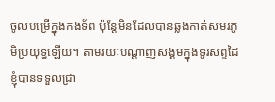ចូលបម្រើក្នុងកងទ័ព ប៉ុន្តែមិនដែលបានឆ្លងកាត់សមរភូមិប្រយុទ្ធឡើយ។ តាមរយៈបណ្ដាញសង្គមក្នុងទូរសព្ទដៃ ខ្ញុំបានទទួលជ្រា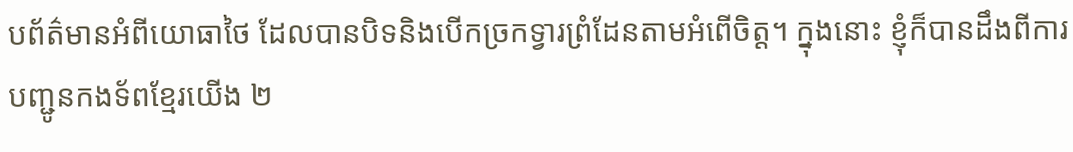បព័ត៌មានអំពីយោធាថៃ ដែលបានបិទនិងបើកច្រកទ្វារព្រំដែនតាមអំពើចិត្ត។ ក្នុងនោះ ខ្ញុំក៏បានដឹងពីការបញ្ជូនកងទ័ពខ្មែរយើង ២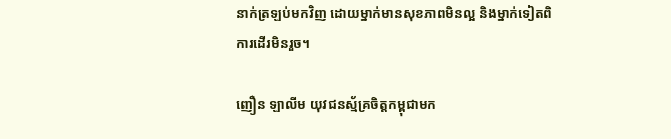នាក់ត្រឡប់មកវិញ ដោយម្នាក់មានសុខភាពមិនល្អ និងម្នាក់ទៀតពិការដើរមិនរួច។

ញឿន ឡាលីម យុវជនស្ម័គ្រចិត្តកម្ពុជាមក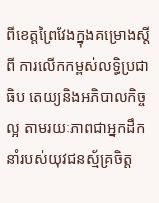ពីខេត្តព្រៃវែងក្នុងគម្រោងស្តីពី ការលើកកម្ពស់លទ្ធិប្រជាធិប តេយ្យនិងអភិបាលកិច្ចល្អ តាមរយៈភាពជាអ្នកដឹកនាំរបស់យុវជនស្ម័គ្រចិត្ត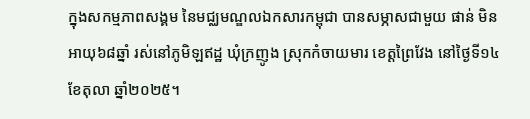ក្នុងសកម្មភាពសង្គម នៃមជ្ឈមណ្ឌលឯកសារកម្ពុជា បានសម្ភាសជាមួយ ផាន់ មិន អាយុ៦៨ឆ្នាំ រស់នៅភូមិឡឥដ្ឋ ឃុំក្រញូង ស្រុកកំចាយមារ ខេត្ដព្រៃវែង នៅថ្ងៃទី១៤ ខែតុលា ឆ្នាំ២០២៥។